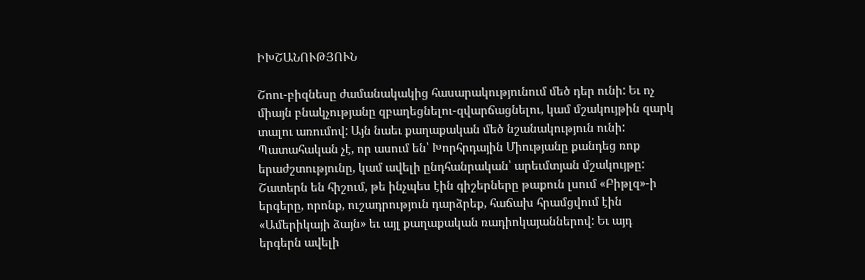ԻԽՇԱՆՈՒԹՅՈՒՆ

Շոու-բիզնեսը ժամանակակից հասարակությունում մեծ դեր ունի: Եւ ոչ միայն բնակչությանը զբաղեցնելու-զվարճացնելու, կամ մշակույթին զարկ տալու առումով: Այն նաեւ քաղաքական մեծ նշանակություն ունի: Պատահական չէ, որ ասում են՝ Խորհրդային Միությանը քանդեց ռոք երաժշտությունը, կամ ավելի ընդհանրական՝ արեւմտյան մշակույթը: Շատերն են հիշում, թե ինչպես էին գիշերները թաքուն լսում «Բիթլզ»-ի երգերը, որոնք, ուշադրություն դարձրեք, հաճախ հրամցվում էին «Ամերիկայի ձայն» եւ այլ քաղաքական ռադիոկայաններով: Եւ այդ երգերն ավելի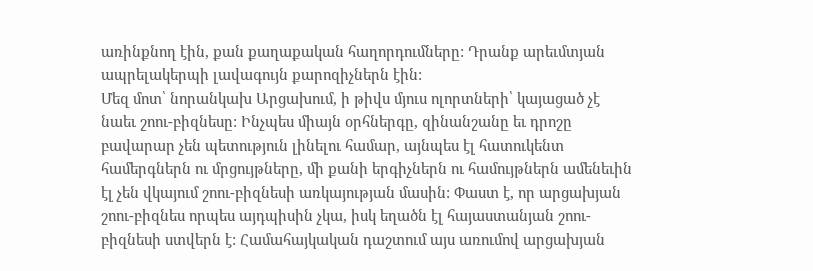առինքնող էին, քան քաղաքական հաղորդումները: Դրանք արեւմտյան ապրելակերպի լավագույն քարոզիչներն էին:
Մեզ մոտ՝ նորանկախ Արցախում, ի թիվս մյուս ոլորտների՝ կայացած չէ նաեւ շոու-բիզնեսը: Ինչպես միայն օրհներգը, զինանշանը եւ դրոշը բավարար չեն պետություն լինելու համար, այնպես էլ հատուկենտ համերգներն ու մրցույթները, մի քանի երգիչներն ու համույթներն ամենեւին էլ չեն վկայում շոու-բիզնեսի առկայության մասին: Փաստ է, որ արցախյան շոու-բիզնես որպես այդպիսին չկա, իսկ եղածն էլ հայաստանյան շոու-բիզնեսի ստվերն է: Համահայկական դաշտում այս առումով արցախյան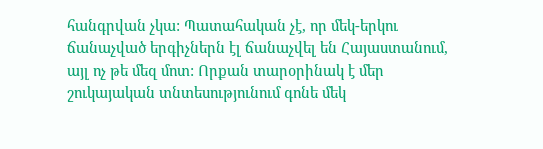հանգրվան չկա: Պատահական չէ, որ մեկ-երկու ճանաչված երգիչներն էլ ճանաչվել են Հայաստանում, այլ ոչ թե մեզ մոտ: Որքան տարօրինակ է մեր շուկայական տնտեսությունում գոնե մեկ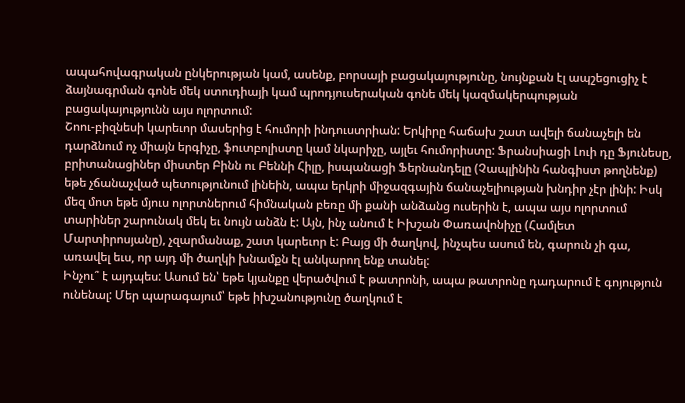ապահովագրական ընկերության կամ, ասենք, բորսայի բացակայությունը, նույնքան էլ ապշեցուցիչ է ձայնագրման գոնե մեկ ստուդիայի կամ պրոդյուսերական գոնե մեկ կազմակերպության բացակայությունն այս ոլորտում:
Շոու-բիզնեսի կարեւոր մասերից է հումորի ինդուստրիան: Երկիրը հաճախ շատ ավելի ճանաչելի են դարձնում ոչ միայն երգիչը, ֆուտբոլիստը կամ նկարիչը, այլեւ հումորիստը: Ֆրանսիացի Լուի դը Ֆյունեսը, բրիտանացիներ միստեր Բինն ու Բեննի Հիլը, իսպանացի Ֆերնանդելը (Չապլինին հանգիստ թողնենք) եթե չճանաչված պետությունում լինեին, ապա երկրի միջազգային ճանաչելիության խնդիր չէր լինի: Իսկ մեզ մոտ եթե մյուս ոլորտներում հիմնական բեռը մի քանի անձանց ուսերին է, ապա այս ոլորտում տարիներ շարունակ մեկ եւ նույն անձն է: Այն, ինչ անում է Իխշան Փառավոնիչը (Համլետ Մարտիրոսյանը), չզարմանաք, շատ կարեւոր է: Բայց մի ծաղկով, ինչպես ասում են, գարուն չի գա, առավել եւս, որ այդ մի ծաղկի խնամքն էլ անկարող ենք տանել:
Ինչու՞ է այդպես: Ասում են՝ եթե կյանքը վերածվում է թատրոնի, ապա թատրոնը դադարում է գոյություն ունենալ: Մեր պարագայում՝ եթե իխշանությունը ծաղկում է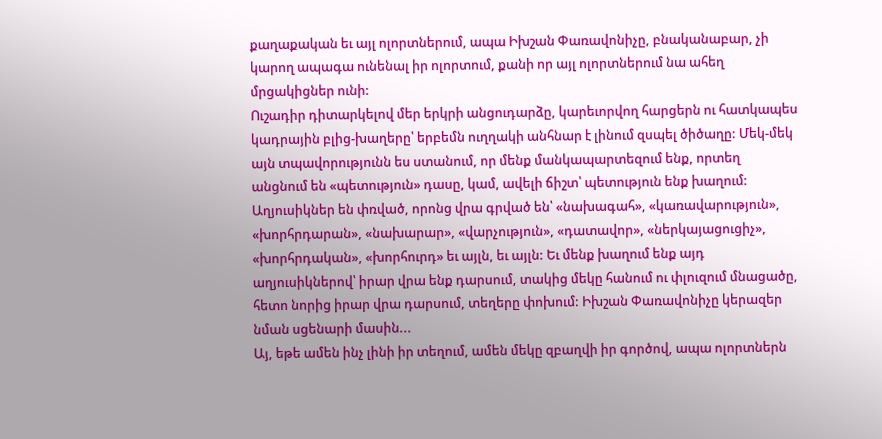քաղաքական եւ այլ ոլորտներում, ապա Իխշան Փառավոնիչը, բնականաբար, չի կարող ապագա ունենալ իր ոլորտում, քանի որ այլ ոլորտներում նա ահեղ մրցակիցներ ունի:
Ուշադիր դիտարկելով մեր երկրի անցուդարձը, կարեւորվող հարցերն ու հատկապես կադրային բլից-խաղերը՝ երբեմն ուղղակի անհնար է լինում զսպել ծիծաղը: Մեկ-մեկ այն տպավորությունն ես ստանում, որ մենք մանկապարտեզում ենք, որտեղ անցնում են «պետություն» դասը, կամ, ավելի ճիշտ՝ պետություն ենք խաղում: Աղյուսիկներ են փռված, որոնց վրա գրված են՝ «նախագահ», «կառավարություն», «խորհրդարան», «նախարար», «վարչություն», «դատավոր», «ներկայացուցիչ», «խորհրդական», «խորհուրդ» եւ այլն, եւ այլն: Եւ մենք խաղում ենք այդ աղյուսիկներով՝ իրար վրա ենք դարսում, տակից մեկը հանում ու փլուզում մնացածը, հետո նորից իրար վրա դարսում, տեղերը փոխում: Իխշան Փառավոնիչը կերազեր նման սցենարի մասին...
Այ, եթե ամեն ինչ լինի իր տեղում, ամեն մեկը զբաղվի իր գործով, ապա ոլորտներն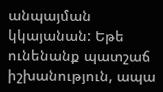անպայման կկայանան: Եթե ունենանք պատշաճ իշխանություն, ապա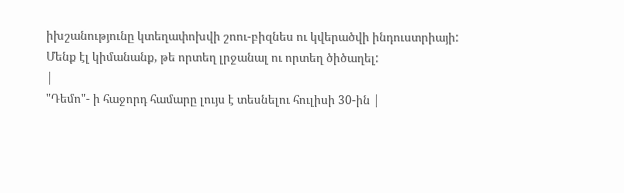իխշանությունը կտեղափոխվի շոու-բիզնես ու կվերածվի ինդուստրիայի:
Մենք էլ կիմանանք, թե որտեղ լրջանալ ու որտեղ ծիծաղել:
|
"Դեմո"- ի հաջորդ համարը լույս է տեսնելու հուլիսի 30-ին |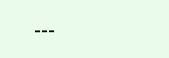---